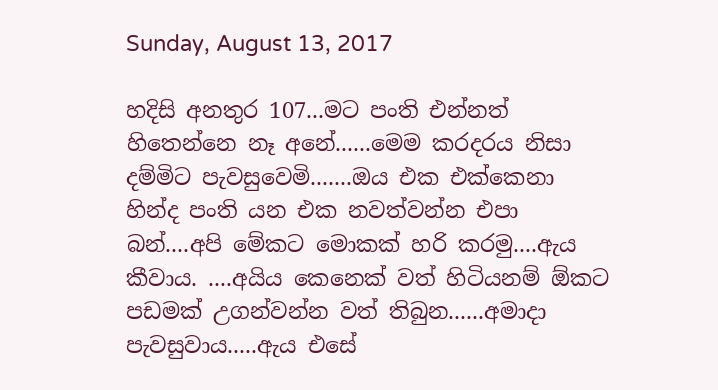Sunday, August 13, 2017

හදිසි අනතුර 107...මට පංති එන්නත් හිතෙන්නෙ නෑ අනේ......මෙම කරදරය නිසා දම්මිට පැවසුවෙමි.......ඔය එක එක්කෙනා හින්ද පංති යන එක නවත්වන්න එපා බන්....අපි මේකට මොකක් හරි කරමු....ඇය කීවාය. ....අයිය කෙනෙක් වත් හිටියනම් ඕකට පඩමක් උගන්වන්න වත් තිබුන......අමාදා පැවසුවාය.....ඇය එසේ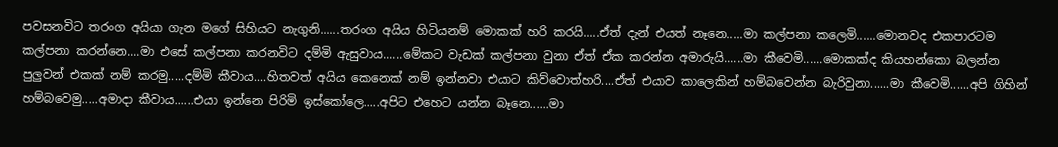පවසනවිට තරංග අයියා ගැන මගේ සිහියට නැගුනි......තරංග අයිය හිටියනම් මොකක් හරි කරයි.....ඒත් දැන් එයත් නෑනෙ.....මා කල්පනා කලෙමි......මොනවද එකපාරටම කල්පනා කරන්නෙ....මා එසේ කල්පනා කරනවිට දම්මි ඇසුවාය......මේකට වැඩක් කල්පනා වුනා ඒත් ඒක කරන්න අමාරුයි......මා කීවෙමි......මොකක්ද කියහන්කො බලන්න පුලුවන් එකක් නම් කරමු.....දම්මි කීවාය....හිතවත් අයිය කෙනෙක් නම් ඉන්නවා එයාට කිව්වොත්හරි....ඒත් එයාව කාලෙකින් හම්බවෙන්න බැරිවුනා......මා කීවෙමි......අපි ගිහින් හම්බවෙමු.....අමාදා කීවාය......එයා ඉන්නෙ පිරිමි ඉස්කෝලෙ.....අපිට එහෙට යන්න බෑනෙ......මා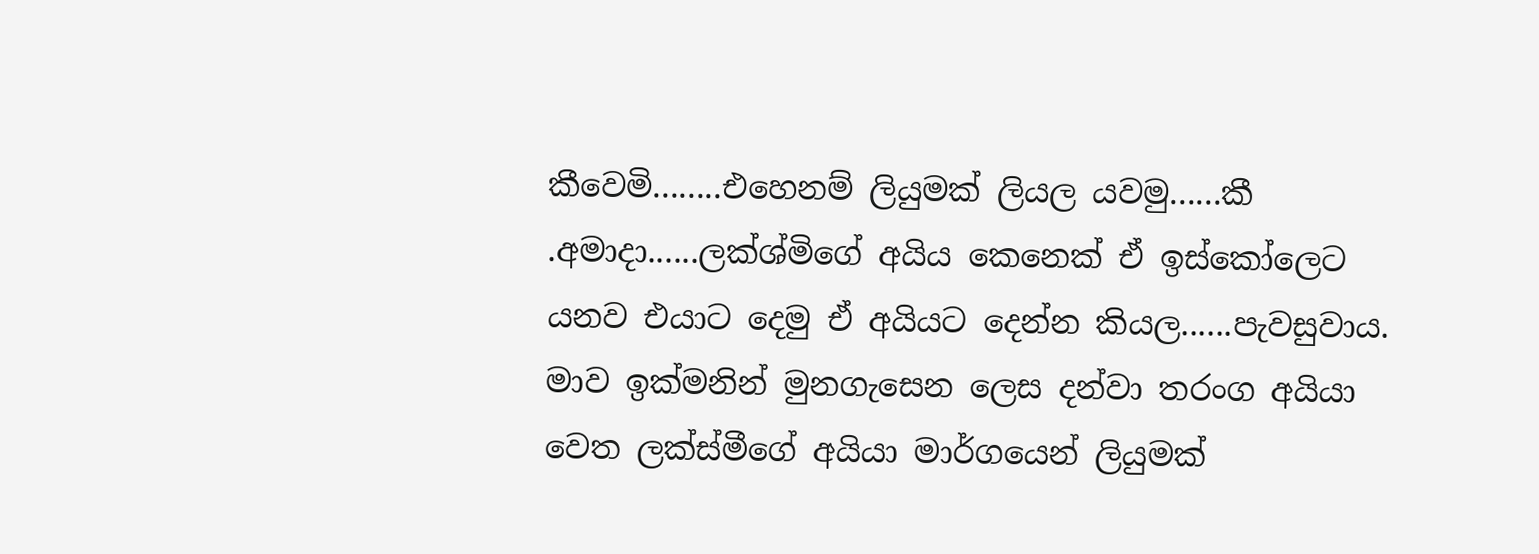කීවෙමි........එහෙනම් ලියුමක් ලියල යවමු......කී .අමාදා......ලක්ශ්මිගේ අයිය කෙනෙක් ඒ ඉස්කෝලෙට යනව එයාට දෙමු ඒ අයියට දෙන්න කියල......පැවසුවාය. මාව ඉක්මනින් මුනගැසෙන ලෙස දන්වා තරංග අයියා වෙත ලක්ස්මීගේ අයියා මාර්ගයෙන් ලියුමක්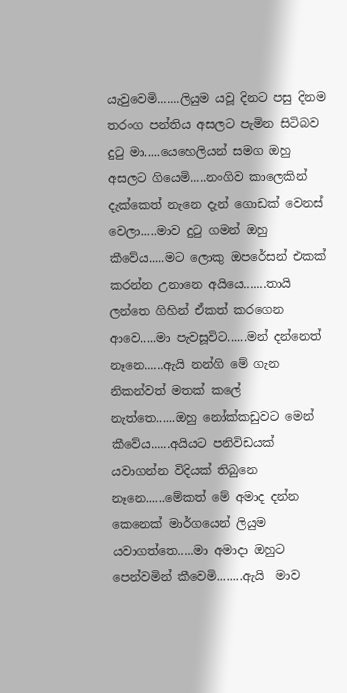යැවුවෙමි.......ලියුම යවූ දිනට පසු දිනම තරංග පන්තිය අසලට පැමින සිටිබව දුටු මා.....යෙහෙලියන් සමග ඔහු අසලට ගියෙමි.....නංගිව කාලෙකින් දැක්කෙත් නැනෙ දැන් ගොඩක් වෙනස් වෙලා.....මාව දුටු ගමන් ඔහු කීවේය.....මට ලොකු ඔපරේසන් එකක් කරන්න උනානෙ අයියෙ.......තායි ලන්තෙ ගිහින් ඒකත් කරගෙන ආවෙ.....මා පැවසූවිට......මන් දන්නෙත් නෑනෙ......ඇයි නන්ගි මේ ගැන නිකන්වත් මතක් කලේ නැත්තෙ......ඔහු නෝක්කඩුවට මෙන් කීවේය......අයියට පනිවිඩයක් යවාගන්න විදියක් තිබුනෙ නෑනෙ......මේකත් මේ අමාද දන්න කෙනෙක් මාර්ගයෙන් ලියුම යවාගත්තෙ.....මා අමාදා ඔහුට පෙන්වමින් කීවෙමි........ඇයි  මාව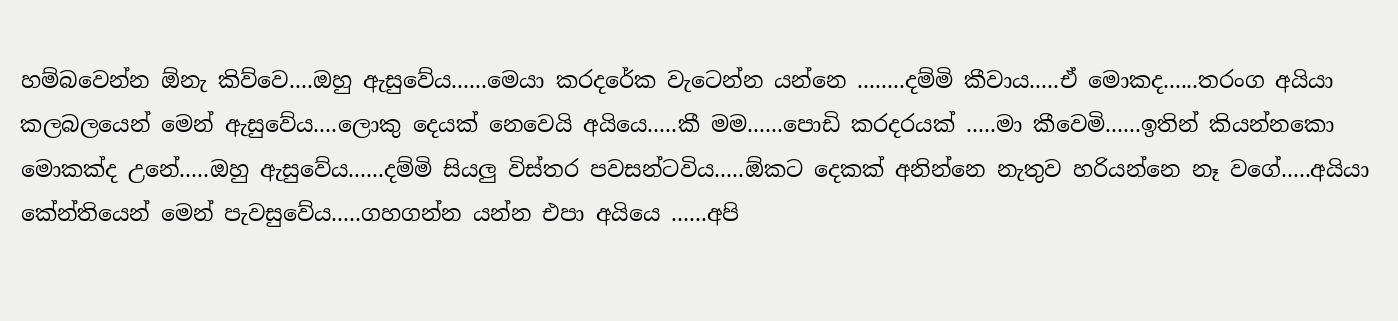හම්බවෙන්න ඕනැ කිව්වෙ....ඔහු ඇසුවේය......මෙයා කරදරේක වැටෙන්න යන්නෙ ........දම්මි කීවාය.....ඒ මොකද......තරංග අයියා කලබලයෙන් මෙන් ඇසුවේය....ලොකු දෙයක් නෙවෙයි අයියෙ.....කී මම......පොඩි කරදරයක් .....මා කීවෙමි......ඉතින් කියන්නකො මොකක්ද උනේ.....ඔහු ඇසුවේය......දම්මි සියලු විස්තර පවසන්ටවිය.....ඕකට දෙකක් අනින්නෙ නැතුව හරියන්නෙ නෑ වගේ.....අයියා කේන්තියෙන් මෙන් පැවසුවේය.....ගහගන්න යන්න එපා අයියෙ ......අපි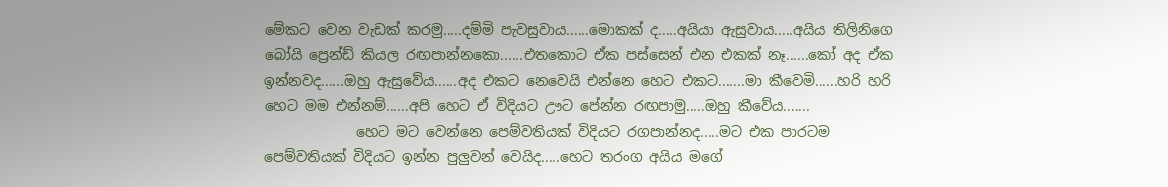මේකට වෙන වැඩක් කරමු.....දම්මි පැවසුවාය......මොකක් ද.....අයියා ඇසුවාය.....අයිය තිලිනිගෙ බෝයි ප්‍රෙන්ඩ් කියල රඟපාන්නකො......එතකොට ඒක පස්සෙන් එන එකක් නෑ......කෝ අද ඒක ඉන්නවද......ඔහු ඇසුවේය......අද එකට නෙවෙයි එන්නෙ හෙට එකට.......මා කීවෙමි......හරි හරි හෙට මම එන්නම්......අපි හෙට ඒ විදියට ඌට පේන්න රඟපාමු.....ඔහු කීවේය.......
             හෙට මට වෙන්නෙ පෙම්වතියක් විදියට රගපාන්නද.....මට එක පාරටම පෙම්වතියක් විදියට ඉන්න පුලුවන් වෙයිද.....හෙට තරංග අයිය මගේ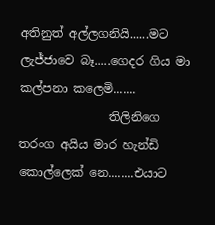අතිනුත් අල්ලගනියි......මට ලැජ්ජාවෙ බෑ.....ගෙදර ගිය මා කල්පනා කලෙමි.......
               තිලිනිගෙ තරංග අයිය මාර හැන්ඩි කොල්ලෙක් නෙ........එයාට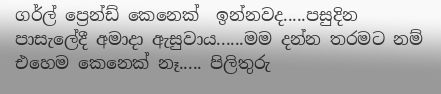ගර්ල් ප්‍රෙන්ඩ් කෙනෙක්  ඉන්නවද.....පසුදින පාසැලේදී අමාදා ඇසුවාය......මම දන්න තරමට නම් එහෙම කෙනෙක් නෑ..... පිලිතුරු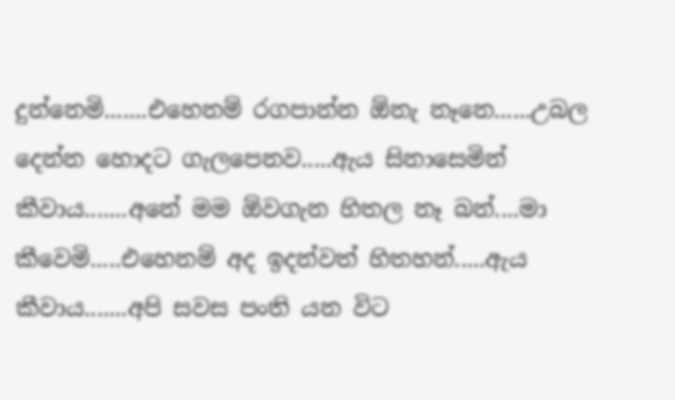දුන්නෙමි.......එහෙනම් රගපාන්න ඕනැ නෑනෙ......උබල දෙන්න හොදට ගැලපෙනව.....ඇය සිනාසෙමින් කීවාය.......අනේ මම ඕවගැන හිතල නෑ බන්....මා කීවෙමි.....එහෙනම් අද ඉදන්වත් හිතහන්.....ඇය කීවාය.......අපි සවස පංති යන විට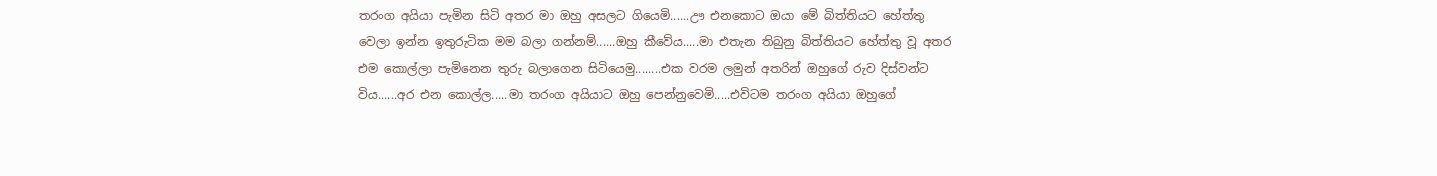තරංග අයියා පැමින සිටි අතර මා ඔහු අසලට ගියෙමි......ඌ එනකොට ඔයා මේ බිත්තියට හේත්තු වෙලා ඉන්න ඉතුරුටික මම බලා ගන්නම්......ඔහු කීවේය.....මා එතැන තිබුනු බිත්තියට හේත්තු වූ අතර එම කොල්ලා පැමිනෙන තුරු බලාගෙන සිටියෙමු........එක වරම ලමුන් අතරින් ඔහුගේ රුව දිස්වන්ට විය......අර එන කොල්ල.....මා තරංග අයියාට ඔහු පෙන්නුවෙමි.....එවිටම තරංග අයියා ඔහුගේ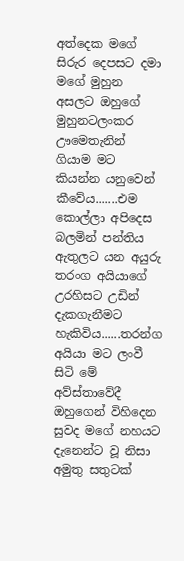අත්දෙක මගේ සිරුර දෙපසට දමා මගේ මුහුන අසලට ඔහුගේ මුහුනටලංකර ඌමෙතැනින් ගියාම මට කියන්න යනුවෙන් කීවේය.......එම කොල්ලා අපිදෙස බලමින් පන්තිය ඇතුලට යන අයුරු තරංග අයියාගේ උරහිසට උඩින් දැකගැනීමට හැකිවිය......තරන්ග අයියා මට ලංවී සිටි මේ අව්ස්තාවේදී ඔහුගෙන් විහිදෙන සුවද මගේ නහයට දැනෙන්ට වූ නිසා අමුතු සතුටක්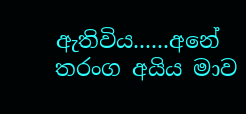ඇතිවිය......අනේ තරංග අයිය මාව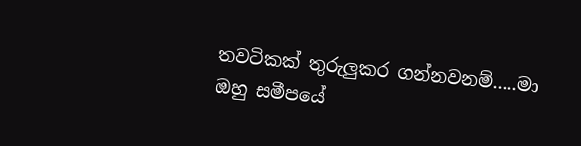තවටිකක් තුරුලුකර ගන්නවනම්.....මා ඔහු සමීපයේ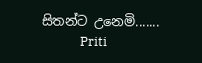සිතන්ට උනෙමි.......
             Priti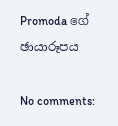Promoda ගේ ඡායාරූපය

No comments: